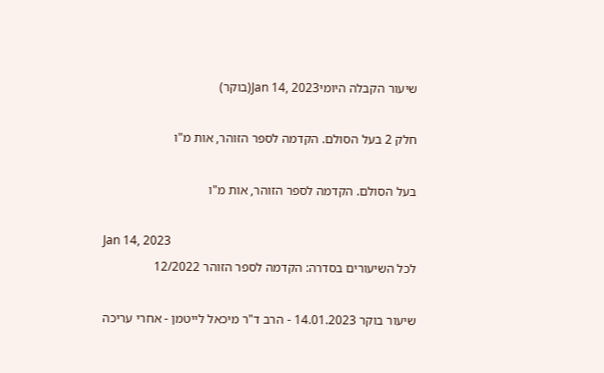שיעור הקבלה היומיJan 14, 2023(בוקר)

חלק 2 בעל הסולם. הקדמה לספר הזוהר, אות מ"ו

בעל הסולם. הקדמה לספר הזוהר, אות מ"ו

Jan 14, 2023
לכל השיעורים בסדרה: הקדמה לספר הזוהר 12/2022

שיעור בוקר 14.01.2023 - הרב ד"ר מיכאל לייטמן - אחרי עריכה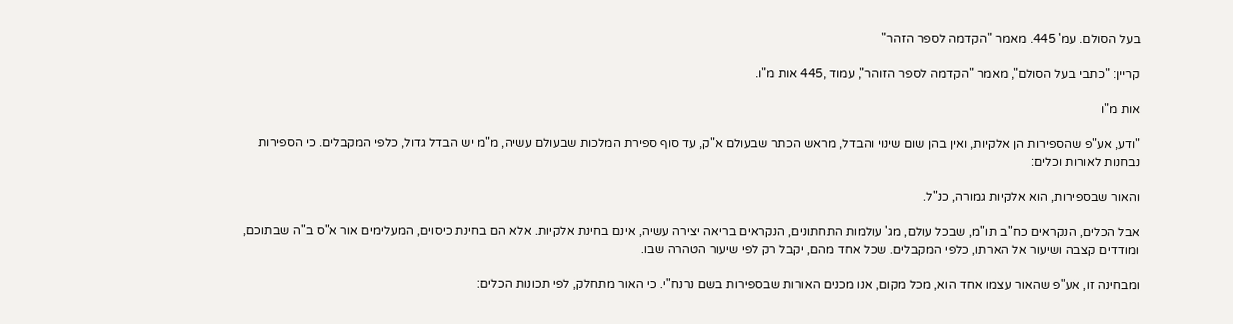בעל הסולם. עמ' 445. מאמר "הקדמה לספר הזהר"

קריין: "כתבי בעל הסולם", מאמר "הקדמה לספר הזוהר", עמוד ,445 אות מ"ו.

אות מ"ו

"ודע, אע"פ שהספירות הן אלקיות, ואין בהן שום שינוי והבדל, מראש הכתר שבעולם א"ק, עד סוף ספירת המלכות שבעולם עשיה, מ"מ יש הבדל גדול, כלפי המקבלים. כי הספירות נבחנות לאורות וכלים:

והאור שבספירות, הוא אלקיות גמורה, כנ"ל.

אבל הכלים, הנקראים כח"ב תו"מ, שבכל עולם, מג' עולמות התחתונים, הנקראים בריאה יצירה עשיה, אינם בחינת אלקיות. אלא הם בחינת כיסוים, המעלימים אור א"ס ב"ה שבתוכם, ומודדים קצבה ושיעור אל הארתו, כלפי המקבלים. שכל אחד מהם, יקבל רק לפי שיעור הטהרה שבו.

ומבחינה זו, אע"פ שהאור עצמו אחד הוא, מכל מקום, אנו מכנים האורות שבספירות בשם נרנח"י. כי האור מתחלק, לפי תכונות הכלים: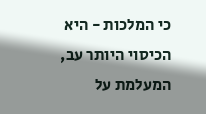כי המלכות - היא הכיסוי היותר עב, המעלמת על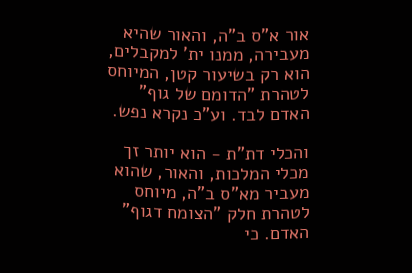אור א"ס ב"ה, והאור שהיא מעבירה, ממנו ית' למקבלים, הוא רק בשיעור קטן, המיוחס לטהרת "הדומם של גוף" האדם לבד. וע"כ נקרא נפש.

והכלי דת"ת - הוא יותר זך מכלי המלכות, והאור, שהוא מעביר מא"ס ב"ה, מיוחס לטהרת חלק "הצומח דגוף" האדם. כי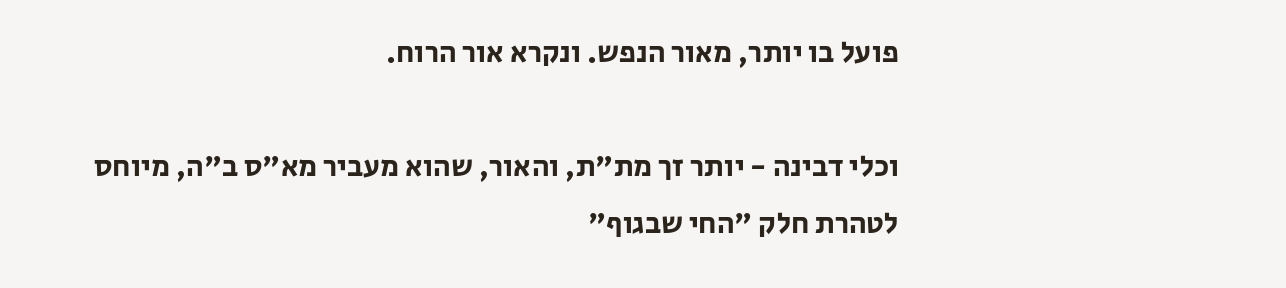פועל בו יותר, מאור הנפש. ונקרא אור הרוח.

וכלי דבינה - יותר זך מת"ת, והאור, שהוא מעביר מא"ס ב"ה, מיוחס לטהרת חלק "החי שבגוף"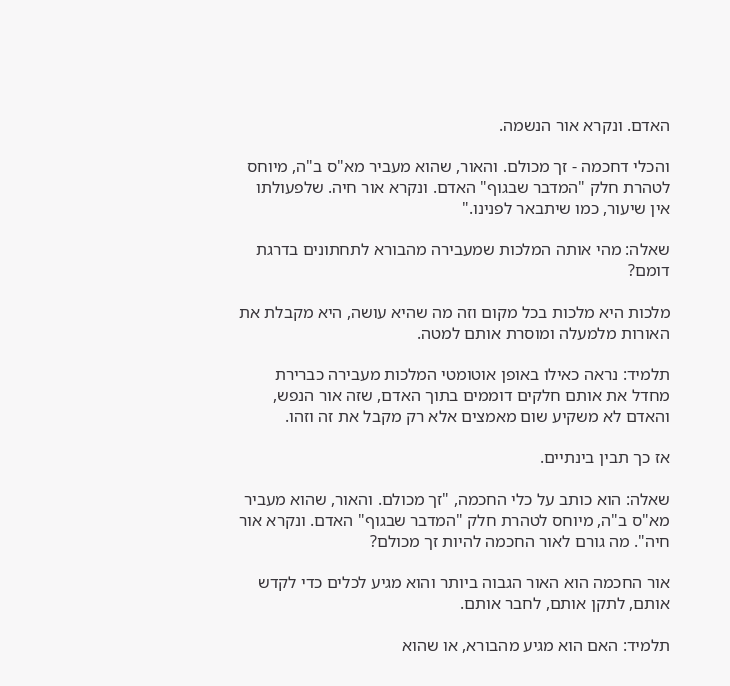האדם. ונקרא אור הנשמה.

והכלי דחכמה - זך מכולם. והאור, שהוא מעביר מא"ס ב"ה, מיוחס לטהרת חלק "המדבר שבגוף" האדם. ונקרא אור חיה. שלפעולתו אין שיעור, כמו שיתבאר לפנינו."

שאלה: מהי אותה המלכות שמעבירה מהבורא לתחתונים בדרגת דומם?

מלכות היא מלכות בכל מקום וזה מה שהיא עושה, היא מקבלת את האורות מלמעלה ומוסרת אותם למטה.

תלמיד: נראה כאילו באופן אוטומטי המלכות מעבירה כברירת מחדל את אותם חלקים דוממים בתוך האדם, שזה אור הנפש, והאדם לא משקיע שום מאמצים אלא רק מקבל את זה וזהו.

אז כך תבין בינתיים.

שאלה: הוא כותב על כלי החכמה, "זך מכולם. והאור, שהוא מעביר מא"ס ב"ה, מיוחס לטהרת חלק "המדבר שבגוף" האדם. ונקרא אור חיה". מה גורם לאור החכמה להיות זך מכולם?

אור החכמה הוא האור הגבוה ביותר והוא מגיע לכלים כדי לקדש אותם, לתקן אותם, לחבר אותם.

תלמיד: האם הוא מגיע מהבורא, או שהוא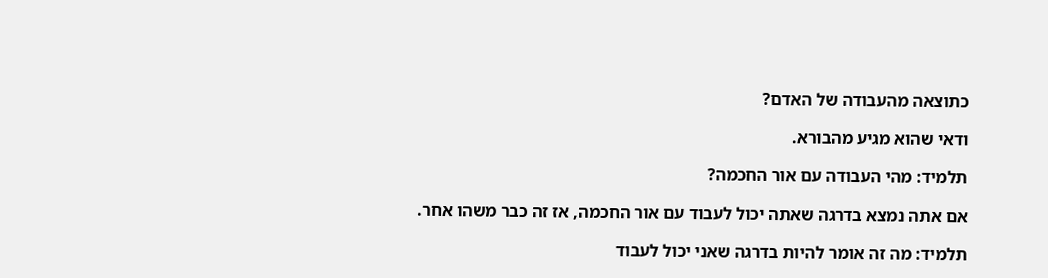כתוצאה מהעבודה של האדם?

ודאי שהוא מגיע מהבורא.

תלמיד: מהי העבודה עם אור החכמה?

אם אתה נמצא בדרגה שאתה יכול לעבוד עם אור החכמה, אז זה כבר משהו אחר.

תלמיד: מה זה אומר להיות בדרגה שאני יכול לעבוד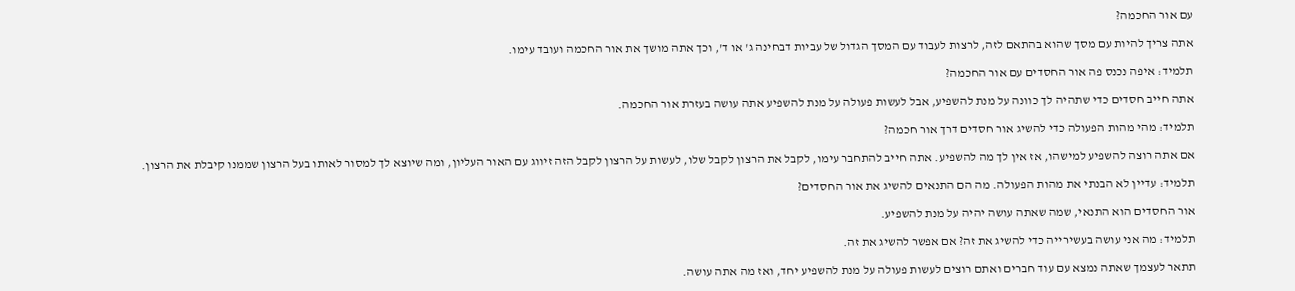עם אור החכמה?

אתה צריך להיות עם מסך שהוא בהתאם לזה, לרצות לעבוד עם המסך הגדול של עביות דבחינה ג' או ד', וכך אתה מושך את אור החכמה ועובד עימו.

תלמיד: איפה נכנס פה אור החסדים עם אור החכמה?

אתה חייב חסדים כדי שתהיה לך כוונה על מנת להשפיע, אבל לעשות פעולה על מנת להשפיע אתה עושה בעזרת אור החכמה.

תלמיד: מהי מהות הפעולה כדי להשיג אור חסדים דרך אור חכמה?

אם אתה רוצה להשפיע למישהו, אז אין לך מה להשפיע. אתה חייב להתחבר עימו, לקבל את הרצון לקבל שלו, לעשות על הרצון לקבל הזה זיווג עם האור העליון, ומה שיוצא לך למסור לאותו בעל הרצון שממנו קיבלת את הרצון.

תלמיד: עדיין לא הבנתי את מהות הפעולה. מה הם התנאים להשיג את אור החסדים?

אור החסדים הוא התנאי, שמה שאתה עושה יהיה על מנת להשפיע.

תלמיד: מה אני עושה בעשירייה כדי להשיג את זה? אם אפשר להשיג את זה.

תתאר לעצמך שאתה נמצא עם עוד חברים ואתם רוצים לעשות פעולה על מנת להשפיע יחד, ואז מה אתה עושה.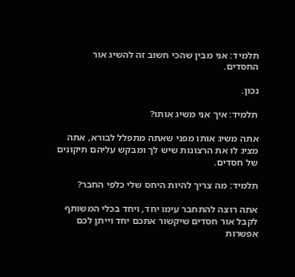תלמיד: אני מבין שהכי חשוב זה להשיג אור החסדים.

נכון.

תלמיד: איך אני משיג אותו?

אתה משיג אותו מפני שאתה מתפלל לבורא, אתה מציג לו את הרצונות שיש לך ומבקש עליהם תיקונים של חסדים.

תלמיד: מה צריך להיות היחס שלי כלפי החבר?

אתה רוצה להתחבר עימו יחד, ויחד בכלי המשותף לקבל אור חסדים שיקשור אתכם יחד וייתן לכם אפשרות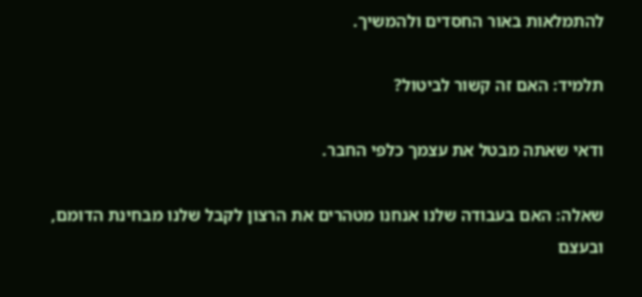להתמלאות באור החסדים ולהמשיך.

תלמיד: האם זה קשור לביטול?

ודאי שאתה מבטל את עצמך כלפי החבר.

שאלה: האם בעבודה שלנו אנחנו מטהרים את הרצון לקבל שלנו מבחינת הדומם, ובעצם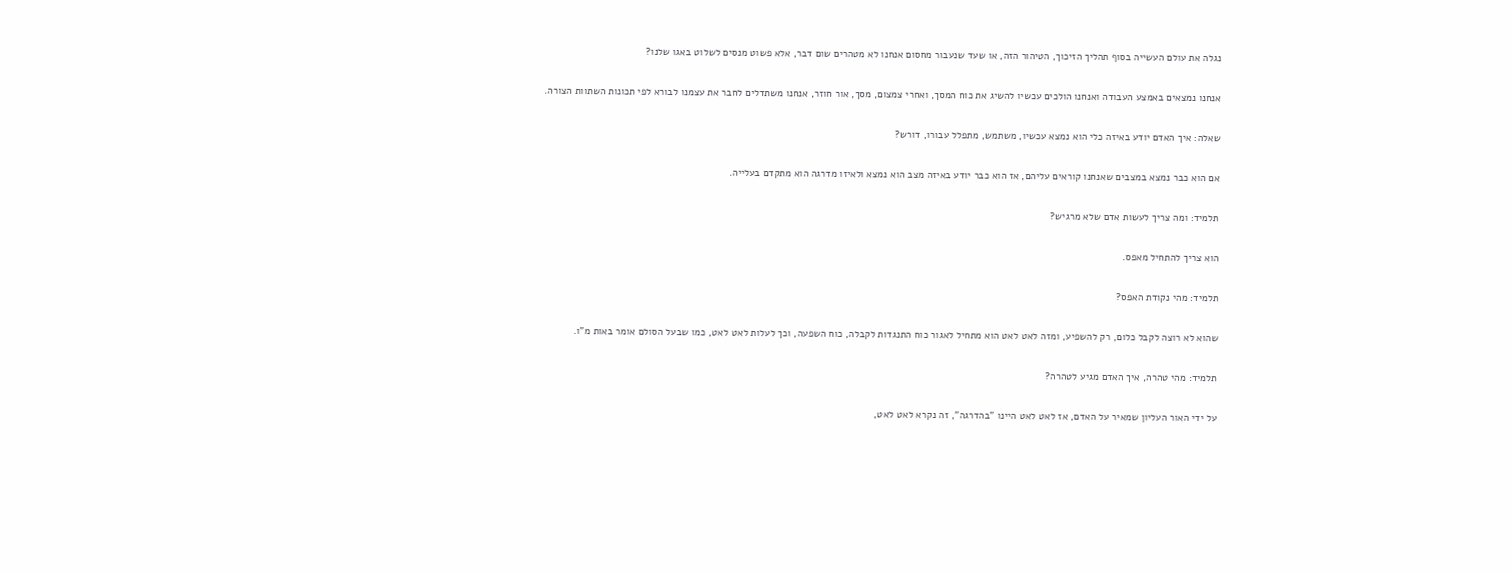נגלה את עולם העשייה בסוף תהליך הזיכוך, הטיהור הזה, או שעד שנעבור מחסום אנחנו לא מטהרים שום דבר, אלא פשוט מנסים לשלוט באגו שלנו?

אנחנו נמצאים באמצע העבודה ואנחנו הולכים עכשיו להשיג את כוח המסך, ואחרי צמצום, מסך, אור חוזר, אנחנו משתדלים לחבר את עצמנו לבורא לפי תכונות השתוות הצורה.

שאלה: איך האדם יודע באיזה כלי הוא נמצא עכשיו, משתמש, מתפלל עבורו, דורש?

אם הוא כבר נמצא במצבים שאנחנו קוראים עליהם, אז הוא כבר יודע באיזה מצב הוא נמצא ולאיזו מדרגה הוא מתקדם בעלייה.

תלמיד: ומה צריך לעשות אדם שלא מרגיש?

הוא צריך להתחיל מאפס.

תלמיד: מהי נקודת האפס?

שהוא לא רוצה לקבל כלום, רק להשפיע, ומזה לאט לאט הוא מתחיל לאגור כוח התנגדות לקבלה, כוח השפעה, וכך לעלות לאט לאט, כמו שבעל הסולם אומר באות מ"ו.

תלמיד: מהי טהרה, איך האדם מגיע לטהרה?

על ידי האור העליון שמאיר על האדם, אז לאט לאט היינו "בהדרגה", זה נקרא לאט לאט,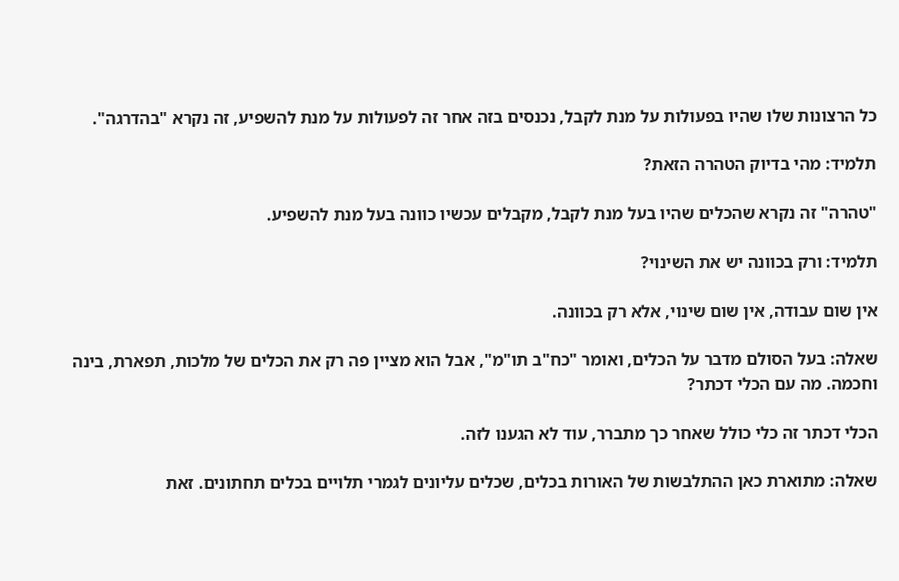כל הרצונות שלו שהיו בפעולות על מנת לקבל, נכנסים בזה אחר זה לפעולות על מנת להשפיע, זה נקרא "בהדרגה".

תלמיד: מהי בדיוק הטהרה הזאת?

"טהרה" זה נקרא שהכלים שהיו בעל מנת לקבל, מקבלים עכשיו כוונה בעל מנת להשפיע.

תלמיד: ורק בכוונה יש את השינוי?

אין שום עבודה, אין שום שינוי, אלא רק בכוונה.

שאלה: בעל הסולם מדבר על הכלים, ואומר "כח"ב תו"מ", אבל הוא מציין פה רק את הכלים של מלכות, תפארת, בינה וחכמה. מה עם הכלי דכתר?

הכלי דכתר זה כלי כולל שאחר כך מתברר, עוד לא הגענו לזה.

שאלה: מתוארת כאן ההתלבשות של האורות בכלים, שכלים עליונים לגמרי תלויים בכלים תחתונים. זאת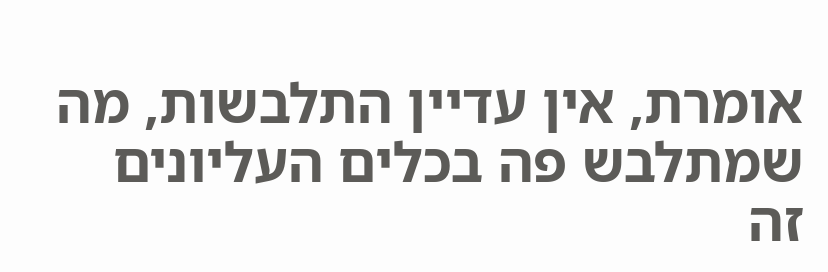אומרת, אין עדיין התלבשות, מה שמתלבש פה בכלים העליונים זה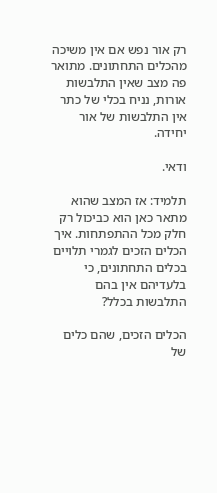רק אור נפש אם אין משיכה מהכלים התחתונים. מתואר פה מצב שאין התלבשות אורות, נניח בכלי של כתר אין התלבשות של אור יחידה.

ודאי.

תלמיד: אז המצב שהוא מתאר כאן הוא כביכול רק חלק מכל ההתפתחות. איך הכלים הזכים לגמרי תלויים בכלים התחתונים, כי בלעדיהם אין בהם התלבשות בכלל?

הכלים הזכים, שהם כלים של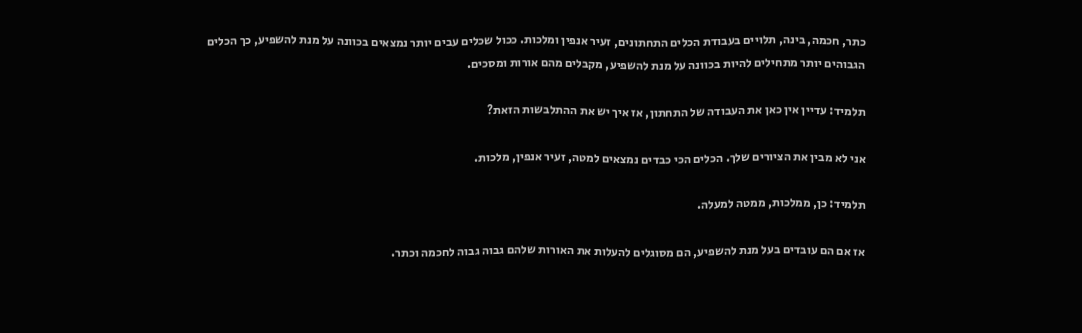כתר, חכמה, בינה, תלויים בעבודת הכלים התחתונים, זעיר אנפין ומלכות. ככול שכלים עבים יותר נמצאים בכוונה על מנת להשפיע, כך הכלים הגבוהים יותר מתחילים להיות בכוונה על מנת להשפיע, מקבלים מהם אורות ומסכים.

תלמיד: עדיין אין כאן את העבודה של התחתון, אז איך יש את ההתלבשות הזאת?

אני לא מבין את הציורים שלך. הכלים הכי כבדים נמצאים למטה, זעיר אנפין, מלכות.

תלמיד: כן, ממלכות, ממטה למעלה.

אז אם הם עובדים בעל מנת להשפיע, הם מסוגלים להעלות את האורות שלהם גבוה גבוה לחכמה וכתר.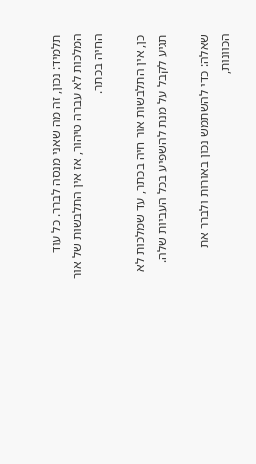תלמיד: נכון, זה מה שאני מנסה לברר. כל עוד המלכות לא עברה טיהור, אז אין התלבשות של אור החיה בכתר.

כן, אין התלבשות אור חיה בכתר, עד שמלכות לא תגיע לקבל על מנת להשפיע בכל העביות שלה.

שאלה: כדי להשתמש נכון באורות ולברר את הכוונות,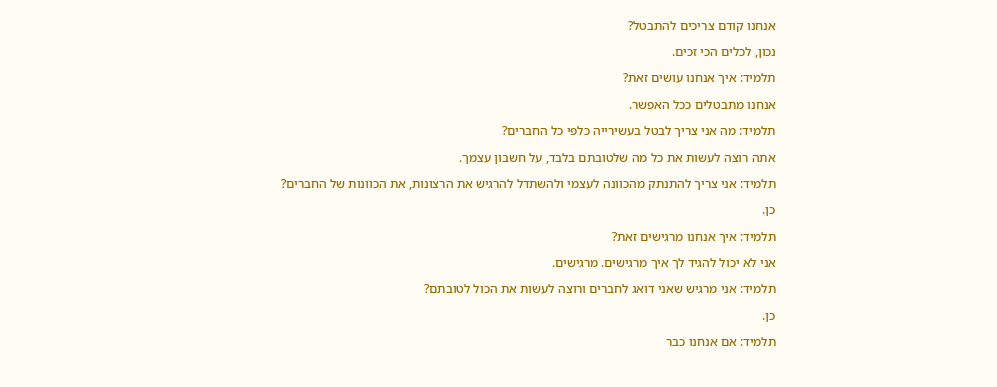אנחנו קודם צריכים להתבטל?

נכון, לכלים הכי זכים.

תלמיד: איך אנחנו עושים זאת?

אנחנו מתבטלים ככל האפשר.

תלמיד: מה אני צריך לבטל בעשירייה כלפי כל החברים?

אתה רוצה לעשות את כל מה שלטובתם בלבד, על חשבון עצמך.

תלמיד: אני צריך להתנתק מהכוונה לעצמי ולהשתדל להרגיש את הרצונות, את הכוונות של החברים?

כן.

תלמיד: איך אנחנו מרגישים זאת?

אני לא יכול להגיד לך איך מרגישים. מרגישים.

תלמיד: אני מרגיש שאני דואג לחברים ורוצה לעשות את הכול לטובתם?

כן.

תלמיד: אם אנחנו כבר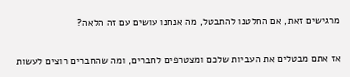מרגישים זאת, אם החלטנו להתבטל, מה אנחנו עושים עם זה הלאה?

אז אתם מבטלים את העביות שלכם ומצטרפים לחברים, ומה שהחברים רוצים לעשות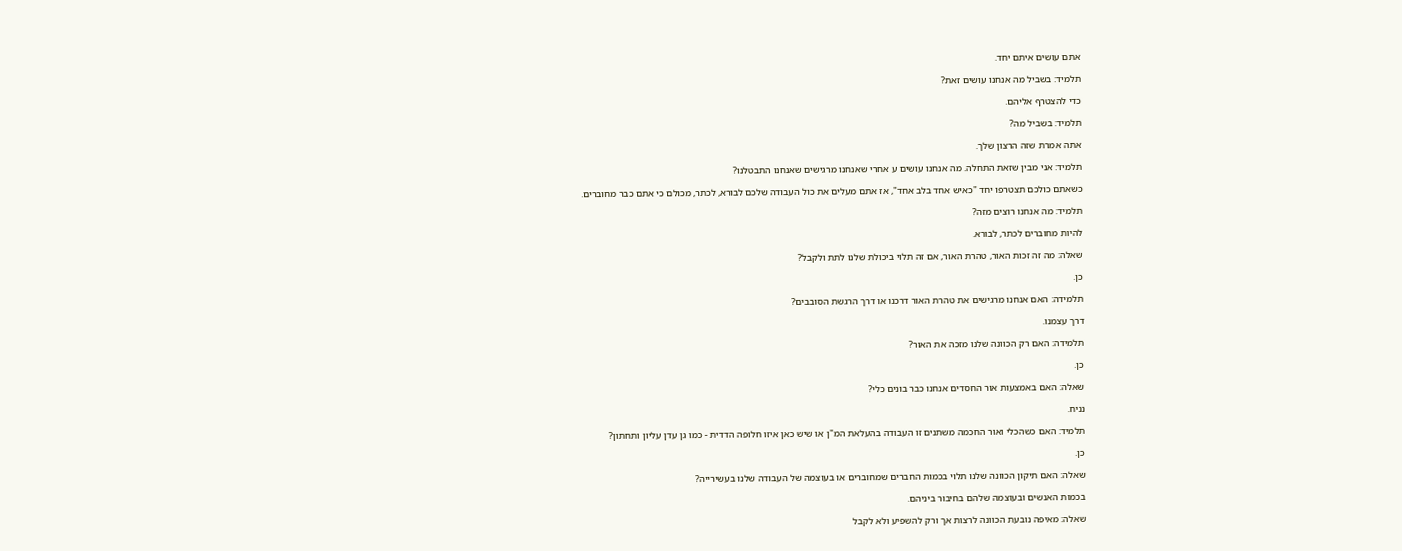אתם עושים איתם יחד.

תלמיד: בשביל מה אנחנו עושים זאת?

כדי להצטרף אליהם.

תלמיד: בשביל מה?

אתה אמרת שזה הרצון שלך.

תלמיד: אני מבין שזאת התחלה. מה אנחנו עושים ע אחרי שאנחנו מרגישים שאנחנו התבטלנו?

כשאתם כולכם תצטרפו יחד "כאיש אחד בלב אחד", אז אתם מעלים את כול העבודה שלכם לבורא, לכתר, מכולם כי אתם כבר מחוברים.

תלמיד: מה אנחנו רוצים מזה?

להיות מחוברים לכתר, לבורא.

שאלה: מה זה זכות האור, טהרת האור, אם זה תלוי ביכולת שלנו לתת ולקבל?

כן.

תלמידה: האם אנחנו מרגישים את טהרת האור דרכנו או דרך הרגשת הסובבים?

דרך עצמנו.

תלמידה: האם רק הכוונה שלנו מזכה את האור?

כן.

שאלה: האם באמצעות אור החסדים אנחנו כבר בונים כלי?

נניח.

תלמיד: האם כשהכלי ואור החכמה משתנים זו העבודה בהעלאת המ"ן או שיש כאן איזו חלופה הדדית - כמו גן עדן עליון ותחתון?

כן.

שאלה: האם תיקון הכוונה שלנו תלוי בכמות החברים שמחוברים או בעוצמה של העבודה שלנו בעשירייה?

בכמות האנשים ובעוצמה שלהם בחיבור ביניהם.

שאלה: מאיפה נובעת הכוונה לרצות אך ורק להשפיע ולא לקבל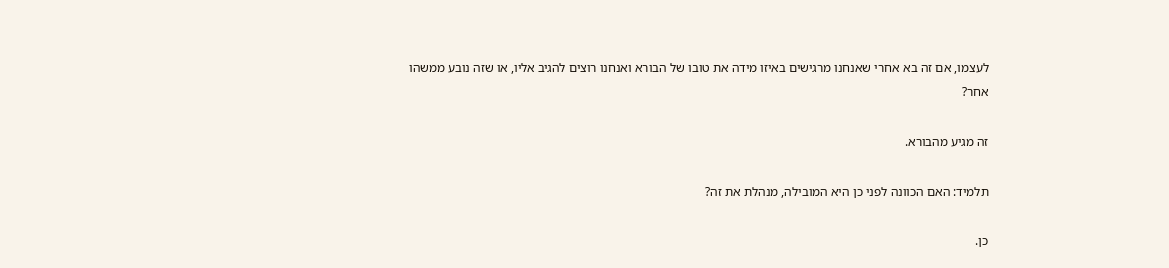לעצמו, אם זה בא אחרי שאנחנו מרגישים באיזו מידה את טובו של הבורא ואנחנו רוצים להגיב אליו, או שזה נובע ממשהו אחר?

זה מגיע מהבורא.

תלמיד: האם הכוונה לפני כן היא המובילה, מנהלת את זה?

כן.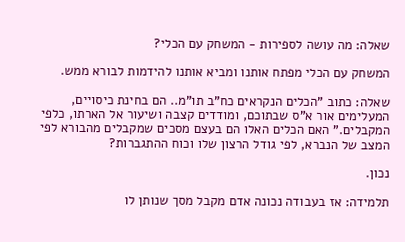שאלה: מה עושה לספירות - המשחק עם הכלי?

המשחק עם הכלי מפתח אותנו ומביא אותנו להידמות לבורא ממש.

שאלה: כתוב "הכלים הנקראים כח"ב תו"מ.. הם בחינת כיסויים, המעלימים אור א"ס שבתוכם, ומודדים קצבה ושיעור אל הארתו, כלפי המקבלים." האם הכלים האלו הם בעצם מסכים שמקבלים מהבורא לפי המצב של הנברא, לפי גודל הרצון שלו וכוח ההתגברות?

נכון.

תלמידה: אז בעבודה נכונה אדם מקבל מסך שנותן לו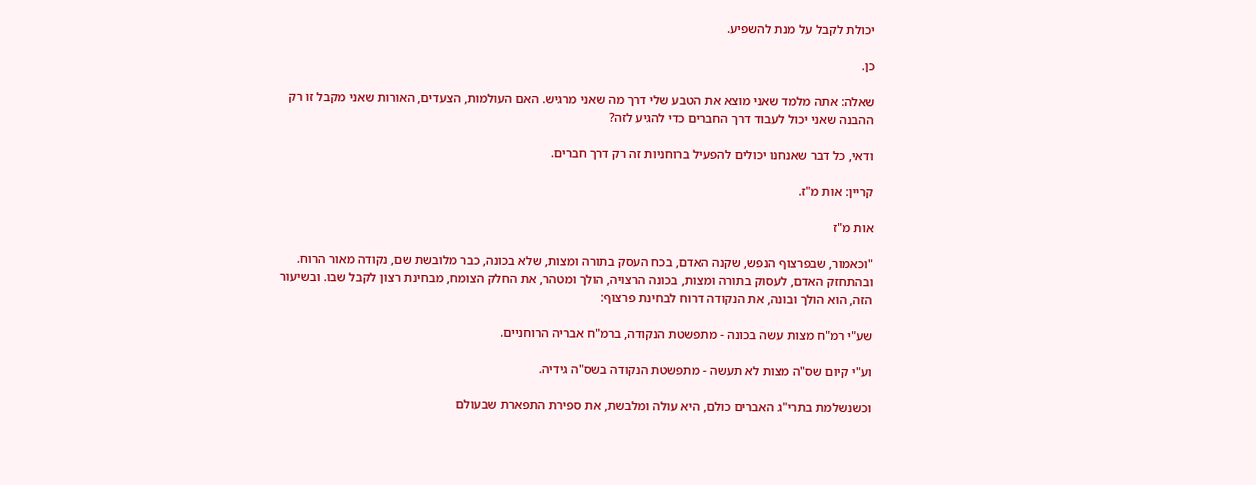יכולת לקבל על מנת להשפיע.

כן.

שאלה: אתה מלמד שאני מוצא את הטבע שלי דרך מה שאני מרגיש. האם העולמות, הצעדים, האורות שאני מקבל זו רק ההבנה שאני יכול לעבוד דרך החברים כדי להגיע לזה?

ודאי, כל דבר שאנחנו יכולים להפעיל ברוחניות זה רק דרך חברים.

קריין: אות מ"ז.

אות מ"ז

"וכאמור, שבפרצוף הנפש, שקנה האדם, בכח העסק בתורה ומצות, שלא בכונה, כבר מלובשת שם, נקודה מאור הרוח. ובהתחזק האדם, לעסוק בתורה ומצות, בכונה הרצויה, הולך ומטהר, את החלק הצומח, מבחינת רצון לקבל שבו. ובשיעור הזה, הוא הולך ובונה, את הנקודה דרוח לבחינת פרצוף:

שע"י רמ"ח מצות עשה בכונה - מתפשטת הנקודה, ברמ"ח אבריה הרוחניים.

וע"י קיום שס"ה מצות לא תעשה - מתפשטת הנקודה בשס"ה גידיה.

וכשנשלמת בתרי"ג האברים כולם, היא עולה ומלבשת, את ספירת התפארת שבעולם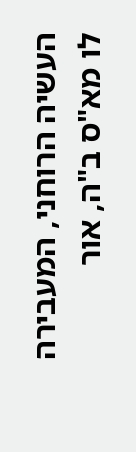העשיה הרוחני, המעבירה לו מא"ס ב"ה, אור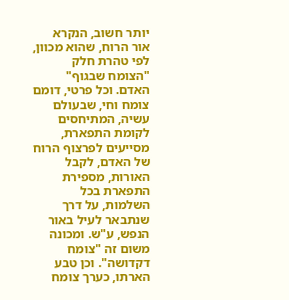יותר חשוב, הנקרא אור הרוח, שהוא מכוון, לפי טהרת חלק "הצומח שבגוף" האדם. וכל פרטי, דומם צומח וחי, שבעולם עשיה, המתיחסים לקומת התפארת, מסייעים לפרצוף הרוח של האדם, לקבל האורות, מספירת התפארת בכל השלמות, על דרך שנתבאר לעיל באור הנפש, ע"ש. ומכונה משום זה "צומח דקדושה". וכן טבע הארתו, כערך צומח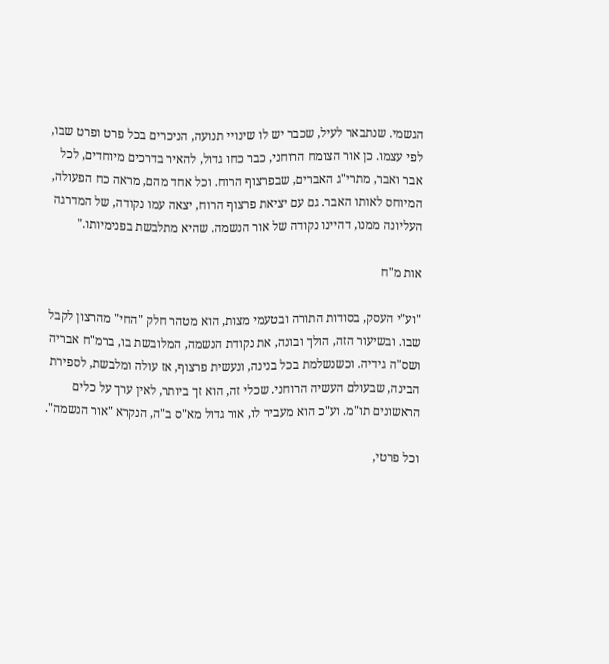הגשמי. שנתבאר לעיל, שכבר יש לו שינויי תנועה, הניכרים בכל פרט ופרט שבו, לפי עצמו. כן אור הצומח הרוחני, כבר כחו גדול, להאיר בדרכים מיוחדים, לכל אבר ואבר, מתרי"ג האברים, שבפרצוף הרוח. וכל אחד מהם, מראה כח הפעולה, המיוחס לאותו האבר. גם עם יציאת פרצוף הרוח, יצאה עמו נקודה, של המדרגה העליונה ממנו, דהיינו נקודה של אור הנשמה. שהיא מתלבשת בפנימיותו."

אות מ"ח

"וע"י העסק, בסודות התורה ובטעמי מצות, הוא מטהר חלק "החי" מהרצון לקבל שבו. ובשיעור הזה, הולך ובונה, את נקודת הנשמה, המלובשת בו, ברמ"ח אבריה ושס"ה גידיה. וכשנשלמת בכל בנינה, ונעשית פרצוף, אז עולה ומלבשת, לספירת הבינה, שבעולם העשיה הרוחני. שכלי זה, הוא זך ביותר, לאין ערך על כלים הראשונים תו"מ. וע"כ הוא מעביר לו, אור גדול מא"ס ב"ה, הנקרא "אור הנשמה".

וכל פרטי,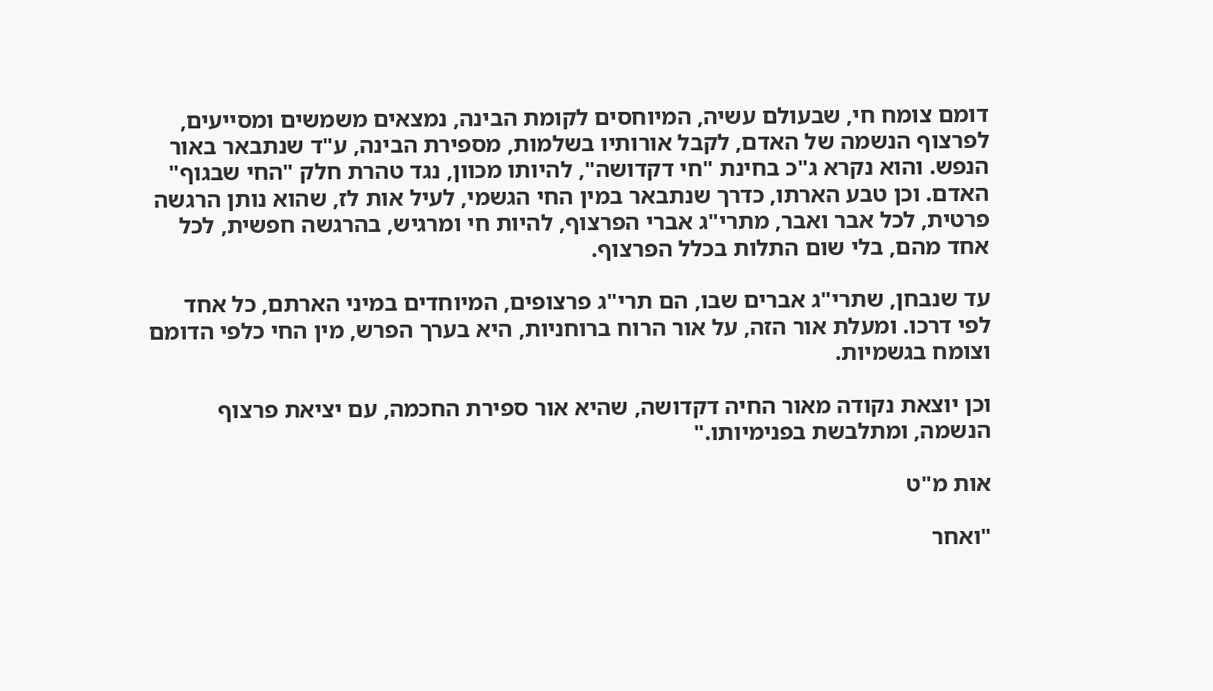דומם צומח חי, שבעולם עשיה, המיוחסים לקומת הבינה, נמצאים משמשים ומסייעים, לפרצוף הנשמה של האדם, לקבל אורותיו בשלמות, מספירת הבינה, ע"ד שנתבאר באור הנפש. והוא נקרא ג"כ בחינת "חי דקדושה", להיותו מכוון, נגד טהרת חלק "החי שבגוף" האדם. וכן טבע הארתו, כדרך שנתבאר במין החי הגשמי, לעיל אות לז, שהוא נותן הרגשה פרטית, לכל אבר ואבר, מתרי"ג אברי הפרצוף, להיות חי ומרגיש, בהרגשה חפשית, לכל אחד מהם, בלי שום התלות בכלל הפרצוף.

עד שנבחן, שתרי"ג אברים שבו, הם תרי"ג פרצופים, המיוחדים במיני הארתם, כל אחד לפי דרכו. ומעלת אור הזה, על אור הרוח ברוחניות, היא בערך הפרש, מין החי כלפי הדומם וצומח בגשמיות.

וכן יוצאת נקודה מאור החיה דקדושה, שהיא אור ספירת החכמה, עם יציאת פרצוף הנשמה, ומתלבשת בפנימיותו."

אות מ"ט

"ואחר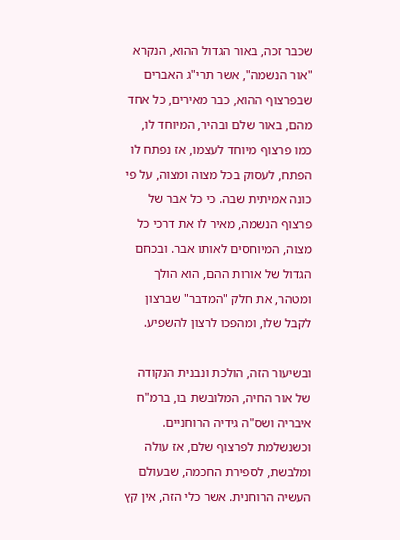שכבר זכה, באור הגדול ההוא, הנקרא "אור הנשמה", אשר תרי"ג האברים שבפרצוף ההוא, כבר מאירים, כל אחד מהם, באור שלם ובהיר, המיוחד לו, כמו פרצוף מיוחד לעצמו, אז נפתח לו הפתח, לעסוק בכל מצוה ומצוה, על פי כונה אמיתית שבה. כי כל אבר של פרצוף הנשמה, מאיר לו את דרכי כל מצוה, המיוחסים לאותו אבר. ובכחם הגדול של אורות ההם, הוא הולך ומטהר, את חלק "המדבר" שברצון לקבל שלו, ומהפכו לרצון להשפיע.

ובשיעור הזה, הולכת ונבנית הנקודה של אור החיה, המלובשת בו, ברמ"ח איבריה ושס"ה גידיה הרוחניים. וכשנשלמת לפרצוף שלם, אז עולה ומלבשת, לספירת החכמה, שבעולם העשיה הרוחנית. אשר כלי הזה, אין קץ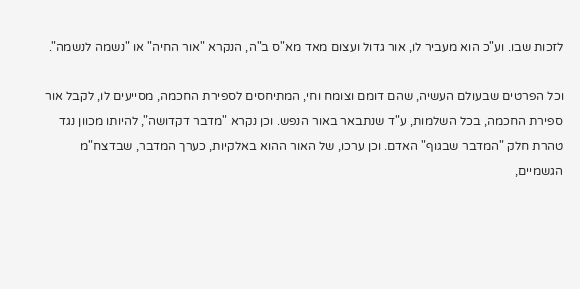לזכות שבו. וע"כ הוא מעביר לו, אור גדול ועצום מאד מא"ס ב"ה, הנקרא "אור החיה" או "נשמה לנשמה".

וכל הפרטים שבעולם העשיה, שהם דומם וצומח וחי, המתיחסים לספירת החכמה, מסייעים לו, לקבל אור ספירת החכמה, בכל השלמות, ע"ד שנתבאר באור הנפש. וכן נקרא "מדבר דקדושה", להיותו מכוון נגד טהרת חלק "המדבר שבגוף" האדם. וכן ערכו, של האור ההוא באלקיות, כערך המדבר, שבדצח"מ הגשמיים,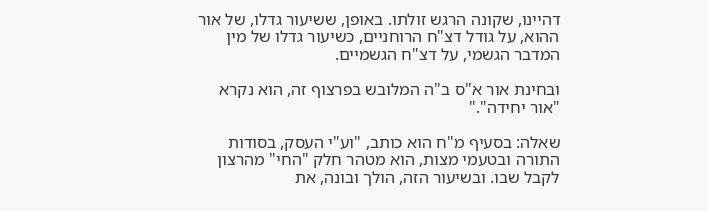דהיינו, שקונה הרגש זולתו. באופן, ששיעור גדלו, של אור ההוא, על גודל דצ"ח הרוחניים, כשיעור גדלו של מין המדבר הגשמי, על דצ"ח הגשמיים.

ובחינת אור א"ס ב"ה המלובש בפרצוף זה, הוא נקרא "אור יחידה"."

שאלה: בסעיף מ"ח הוא כותב, "וע"י העסק, בסודות התורה ובטעמי מצות, הוא מטהר חלק "החי" מהרצון לקבל שבו. ובשיעור הזה, הולך ובונה, את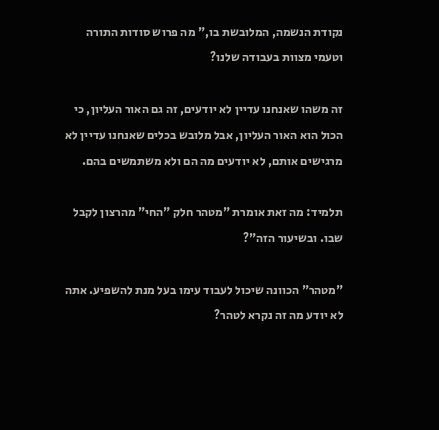נקודת הנשמה, המלובשת בו," מה פרוש סודות התורה וטעמי מצוות בעבודה שלנו?

זה משהו שאנחנו עדיין לא יודעים, זה גם האור העליון, כי הכול הוא האור העליון, אבל מלובש בכלים שאנחנו עדיין לא מרגישים אותם, לא יודעים מה הם ולא משתמשים בהם.

תלמיד: מה זאת אומרת "מטהר חלק "החי" מהרצון לקבל שבו. ובשיעור הזה"?

"מטהר" הכוונה שיכול לעבוד עימו בעל מנת להשפיע. אתה לא יודע מה זה נקרא לטהר?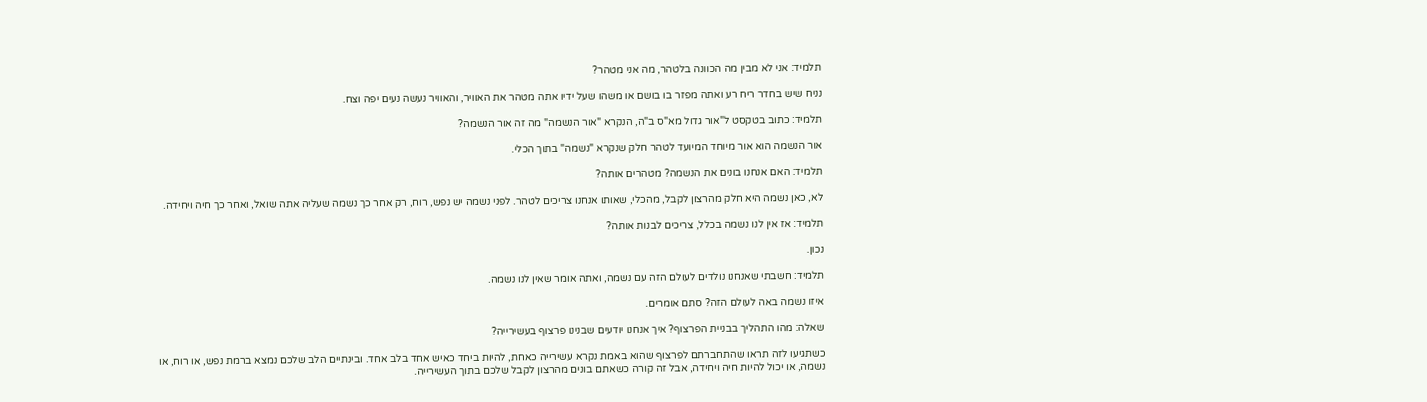תלמיד: אני לא מבין מה הכוונה בלטהר, מה אני מטהר?

נניח שיש בחדר ריח רע ואתה מפזר בו בושם או משהו שעל ידיו אתה מטהר את האוויר, והאוויר נעשה נעים יפה וצח.

תלמיד: כתוב בטקסט ל"אור גדול מא"ס ב"ה, הנקרא "אור הנשמה" מה זה אור הנשמה?

אור הנשמה הוא אור מיוחד המיועד לטהר חלק שנקרא "נשמה" בתוך הכלי.

תלמיד: האם אנחנו בונים את הנשמה? מטהרים אותה?

לא, כאן נשמה היא חלק מהרצון לקבל, מהכלי, שאותו אנחנו צריכים לטהר. לפני נשמה יש נפש, רוח, רק אחר כך נשמה שעליה אתה שואל, ואחר כך חיה ויחידה.

תלמיד: אז אין לנו נשמה בכלל, צריכים לבנות אותה?

נכון.

תלמיד: חשבתי שאנחנו נולדים לעולם הזה עם נשמה, ואתה אומר שאין לנו נשמה.

איזו נשמה באה לעולם הזה? סתם אומרים.

שאלה: מהו התהליך בבניית הפרצוף? איך אנחנו יודעים שבנינו פרצוף בעשירייה?

כשתגיעו לזה תראו שהתחברתם לפרצוף שהוא באמת נקרא עשירייה כאחת, להיות ביחד כאיש אחד בלב אחד. ובינתיים הלב שלכם נמצא ברמת נפש, או רוח, או נשמה, או יכול להיות חיה ויחידה, אבל זה קורה כשאתם בונים מהרצון לקבל שלכם בתוך העשירייה.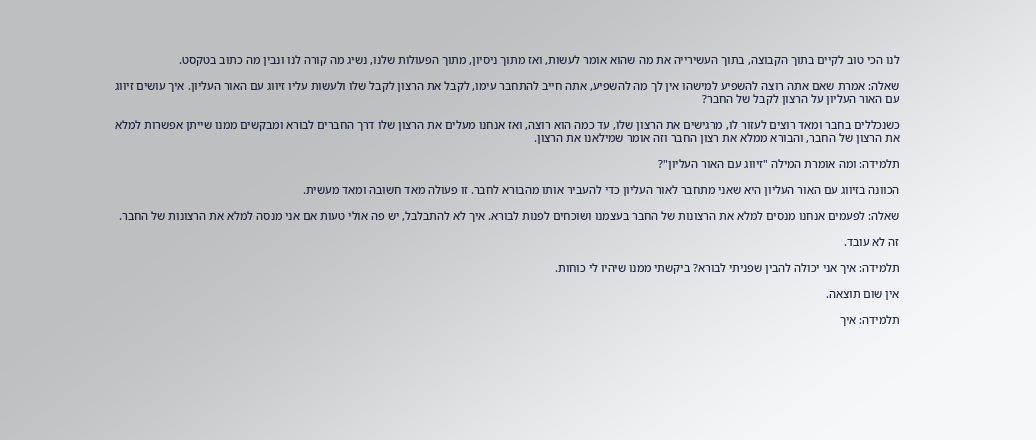לנו הכי טוב לקיים בתוך הקבוצה, בתוך העשירייה את מה שהוא אומר לעשות, ואז מתוך ניסיון, מתוך הפעולות שלנו, נשיג מה קורה לנו ונבין מה כתוב בטקסט.

שאלה: אמרת שאם אתה רוצה להשפיע למישהו אין לך מה להשפיע, אתה חייב להתחבר עימו, לקבל את הרצון לקבל שלו ולעשות עליו זיווג עם האור העליון. איך עושים זיווג עם האור העליון על הרצון לקבל של החבר?

כשנכללים בחבר ומאד רוצים לעזור לו, מרגישים את הרצון שלו, עד כמה הוא רוצה, ואז אנחנו מעלים את הרצון שלו דרך החברים לבורא ומבקשים ממנו שייתן אפשרות למלא את הרצון של החבר, והבורא ממלא את רצון החבר וזה אומר שמילאנו את הרצון.

תלמידה: ומה אומרת המילה "זיווג עם האור העליון"?

הכוונה בזיווג עם האור העליון היא שאני מתחבר לאור העליון כדי להעביר אותו מהבורא לחבר. זו פעולה מאד חשובה ומאד מעשית.

שאלה: לפעמים אנחנו מנסים למלא את הרצונות של החבר בעצמנו ושוכחים לפנות לבורא. איך לא להתבלבל, יש פה אולי טעות אם אני מנסה למלא את הרצונות של החבר.

זה לא עובד.

תלמידה: איך אני יכולה להבין שפניתי לבורא? ביקשתי ממנו שיהיו לי כוחות.

אין שום תוצאה.

תלמידה: איך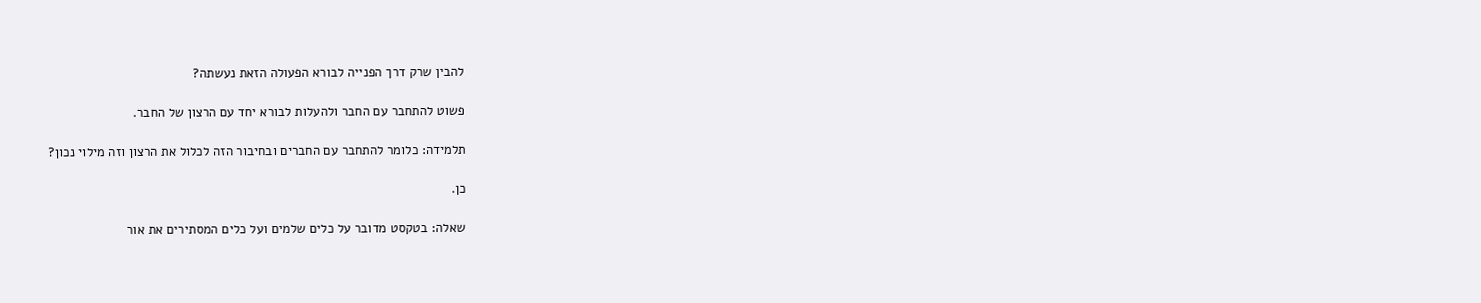להבין שרק דרך הפנייה לבורא הפעולה הזאת נעשתה?

פשוט להתחבר עם החבר ולהעלות לבורא יחד עם הרצון של החבר.

תלמידה: כלומר להתחבר עם החברים ובחיבור הזה לכלול את הרצון וזה מילוי נכון?

כן.

שאלה: בטקסט מדובר על כלים שלמים ועל כלים המסתירים את אור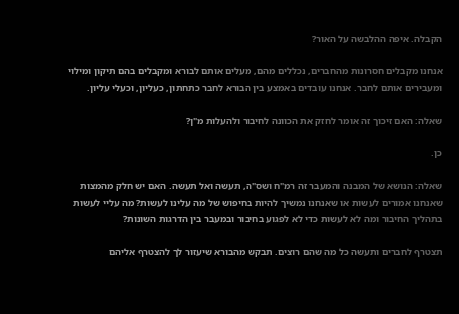הקבלה. איפה ההלבשה על האור?

אנחנו מקבלים חסרונות מהחברים, נכללים מהם, מעלים אותם לבורא ומקבלים בהם תיקון ומילוי ומעבירים אותם לחבר. אנחנו עובדים באמצע בין הבורא לחבר כתחתון, כעליון, וכעלי עליון.

שאלה: האם זיכוך זה אומר לחזק את הכוונה לחיבור ולהעלות מ"ן?

כן.

שאלה: הנושא של המבנה והמעבר זה רמ"ח ושס"ה, תעשה ואל תעשה. האם יש חלק מהמצות שאנחנו אמורים לעשות או שאנחנו נמשיך להיות בחיפוש של מה עלינו לעשות? מה עליי לעשות בתהליך החיבור ומה לא לעשות כדי לא לפגוע בחיבור ובמעבר בין הדרגות השונות?

תצטרף לחברים ותעשה כל מה שהם רוצים. תבקש מהבורא שיעזור לך להצטרף אליהם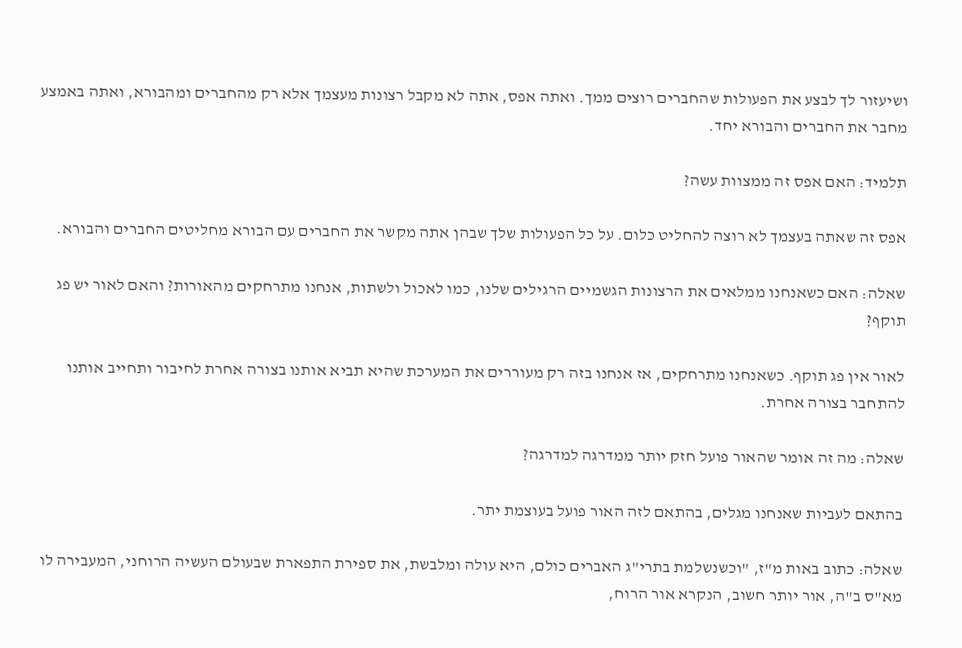ושיעזור לך לבצע את הפעולות שהחברים רוצים ממך. ואתה אפס, אתה לא מקבל רצונות מעצמך אלא רק מהחברים ומהבורא, ואתה באמצע מחבר את החברים והבורא יחד.

תלמיד: האם אפס זה ממצוות עשה?

אפס זה שאתה בעצמך לא רוצה להחליט כלום. על כל הפעולות שלך שבהן אתה מקשר את החברים עם הבורא מחליטים החברים והבורא.

שאלה: האם כשאנחנו ממלאים את הרצונות הגשמיים הרגילים שלנו, כמו לאכול ולשתות, אנחנו מתרחקים מהאורות? והאם לאור יש פג תוקף?

לאור אין פג תוקף. כשאנחנו מתרחקים, אז אנחנו בזה רק מעוררים את המערכת שהיא תביא אותנו בצורה אחרת לחיבור ותחייב אותנו להתחבר בצורה אחרת.

שאלה: מה זה אומר שהאור פועל חזק יותר ממדרגה למדרגה?

בהתאם לעביות שאנחנו מגלים, בהתאם לזה האור פועל בעוצמת יתר.

שאלה: כתוב באות מ"ז, "וכשנשלמת בתרי"ג האברים כולם, היא עולה ומלבשת, את ספירת התפארת שבעולם העשיה הרוחני, המעבירה לו מא"ס ב"ה, אור יותר חשוב, הנקרא אור הרוח,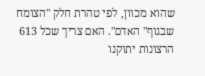שהוא מכוון, לפי טהרת חלק "הצומח שבגוף" האדם". האם צריך שכל 613 הרצונות יתוקנו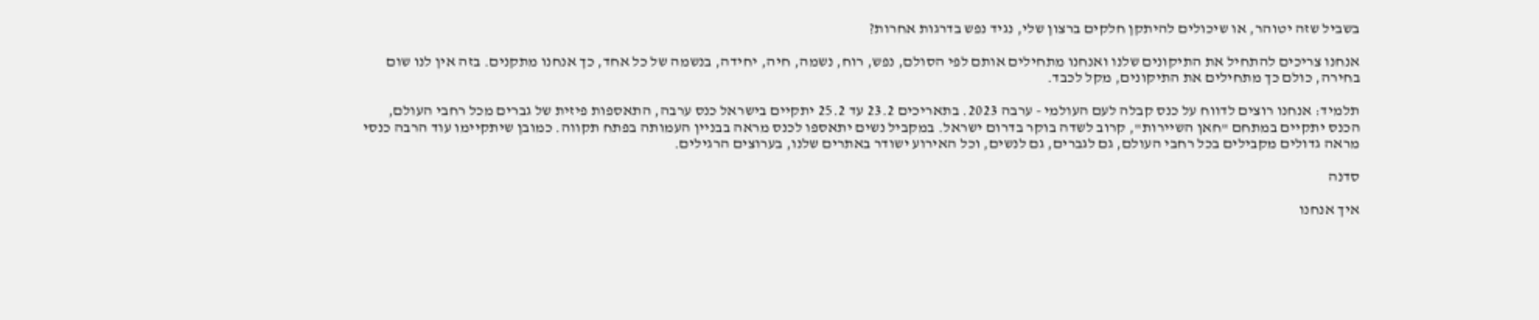בשביל שזה יטוהר, או שיכולים להיתקן חלקים ברצון שלי, נגיד נפש בדרגות אחרות?

אנחנו צריכים להתחיל את התיקונים שלנו ואנחנו מתחילים אותם לפי הסולם, נפש, רוח, נשמה, חיה, יחידה, בנשמה של כל אחד, כך אנחנו מתקנים. בזה אין לנו שום בחירה, כולם כך מתחילים את התיקונים, מקל לכבד.

תלמיד: אנחנו רוצים לדווח על כנס קבלה לעם העולמי - ערבה 2023. בתאריכים 23.2 עד 25.2 יתקיים בישראל כנס ערבה, התאספות פיזית של גברים מכל רחבי העולם, הכנס יתקיים במתחם "חאן השיירות", קרוב לשדה בוקר בדרום ישראל. במקביל נשים יתאספו לכנס מראה בבניין העמותה בפתח תקווה. כמובן שיתקיימו עוד הרבה כנסי מראה גדולים מקבילים בכל רחבי העולם, גם לגברים, גם לנשים, וכל האירוע ישודר באתרים שלנו, בערוצים הרגילים.

סדנה

איך אנחנו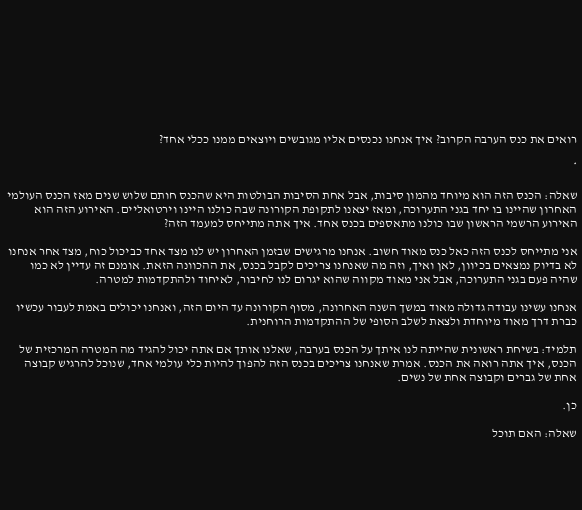רואים את כנס הערבה הקרוב? איך אנחנו נכנסים אליו מגובשים ויוצאים ממנו ככלי אחד?

*

שאלה: הכנס הזה הוא מיוחד מהמון סיבות, אבל אחת הסיבות הבולטות היא שהכנס חותם שלוש שנים מאז הכנס העולמי האחרון שהיינו בו יחד בגני התערוכה, ומאז יצאנו לתקופת הקורונה שבה כולנו היינו וירטואליים. האירוע הזה הוא האירוע הרשמי הראשון שבו כולנו מתאספים בכנס אחד. איך אתה מתייחס למעמד הזה?

אני מתייחס לכנס הזה כאל כנס מאוד חשוב. אנחנו מרגישים שבזמן האחרון יש לנו מצד אחד כביכול כוח, מצד אחר אנחנו לא בדיוק נמצאים בכיוון, לאן ואיך, וזה מה שאנחנו צריכים לקבל בכנס, את ההכוונה הזאת. אומנם זה עדיין לא כמו שהיה פעם בגני התערוכה, אבל אני מאוד מקווה שהוא יגרום לנו לחיבור, לאיחוד ולהתקדמות למטרה.

אנחנו עשינו עבודה גדולה מאוד במשך השנה האחרונה, מסוף הקורונה עד היום הזה, ואנחנו יכולים באמת לעבור עכשיו כברת דרך מאוד מיוחדת ולצאת לשלב הסופי של ההתקדמות הרוחנית.

תלמיד: בשיחת ראשונית שהייתה לנו איתך על הכנס בערבה, שאלנו אותך אם אתה יכול להגיד מה המטרה המרכזית של הכנס, איך אתה רואה את הכנס. אמרת שאנחנו צריכים בכנס הזה להפוך להיות כלי עולמי אחד, שנוכל להרגיש קבוצה אחת של גברים וקבוצה אחת של נשים.

כן.

שאלה: האם תוכל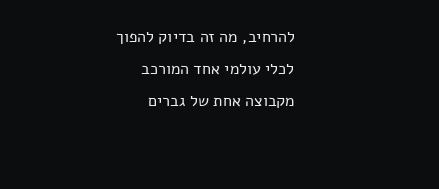להרחיב, מה זה בדיוק להפוך לכלי עולמי אחד המורכב מקבוצה אחת של גברים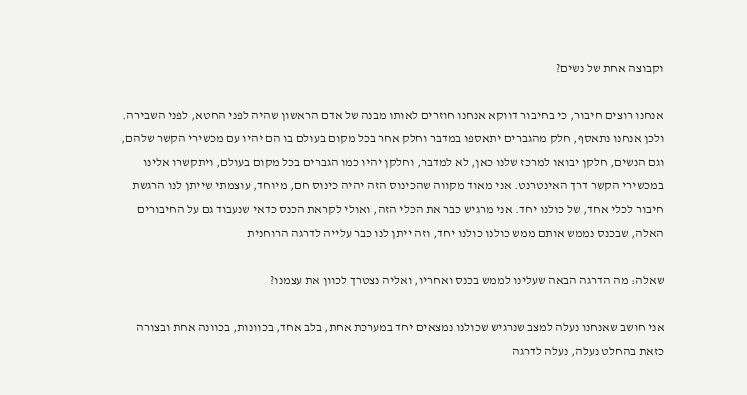וקבוצה אחת של נשים?

אנחנו רוצים חיבור, כי בחיבור דווקא אנחנו חוזרים לאותו מבנה של אדם הראשון שהיה לפני החטא, לפני השבירה. ולכן אנחנו נתאסף, חלק מהגברים יתאספו במדבר וחלק אחר בכל מקום בעולם בו הם יהיו עם מכשירי הקשר שלהם, וגם הנשים, חלקן יבואו למרכז שלנו כאן, לא למדבר, וחלקן יהיו כמו הגברים בכל מקום בעולם, ויתקשרו אלינו במכשירי הקשר דרך האינטרנט. אני מאוד מקווה שהכינוס הזה יהיה כינוס חם, מיוחד, עוצמתי שייתן לנו הרגשת חיבור לכלי אחד, של כולנו יחד. אני מרגיש כבר את הכלי הזה, ואולי לקראת הכנס כדאי שנעבוד גם על החיבורים האלה, שבכנס נממש אותם ממש כולנו כולנו יחד, וזה ייתן לנו כבר עלייה לדרגה הרוחנית

שאלה: מה הדרגה הבאה שעלינו לממש בכנס ואחריו, ואליה נצטרך לכוון את עצמנו?

אני חושב שאנחנו נעלה למצב שנרגיש שכולנו נמצאים יחד במערכת אחת, בלב אחד, בכוונות, בכוונה אחת ובצורה כזאת בהחלט נעלה, נעלה לדרגה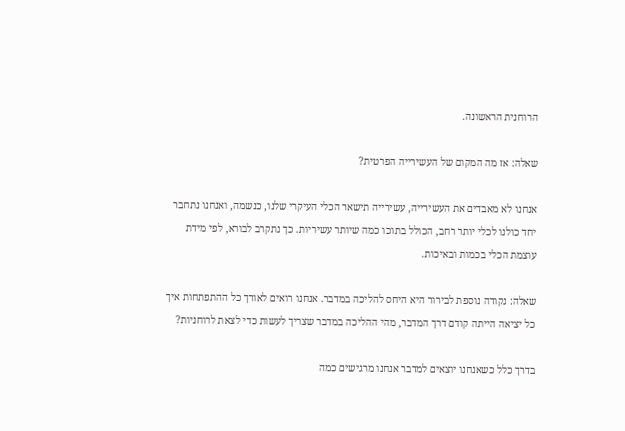הרוחנית הראשונה.

שאלה: אז מה המקום של העשירייה הפרטית?

אנחנו לא מאבדים את העשירייה, עשירייה תישאר הכלי העיקרי שלנו, כנשמה, ואנחנו נתחבר יחד כולנו לכלי יותר רחב, הכולל בתוכו כמה שיותר עשיריות. כך נתקרב לבורא, לפי מידת עוצמת הכלי בכמות ובאיכות.

שאלה: נקודה נוספת לבירור היא היחס להליכה במדבר. אנחנו רואים לאורך כל ההתפתחות איך כל יציאה הייתה קודם דרך המדבר, מהי ההליכה במדבר שצריך לעשות כדי לצאת לרוחניות?

בדרך כלל כשאנחנו יוצאים למדבר אנחנו מרגישים כמה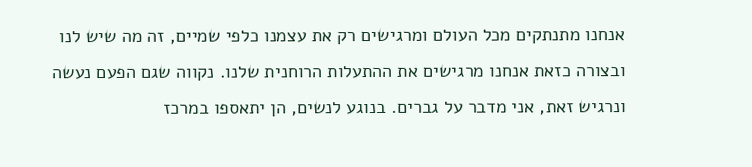אנחנו מתנתקים מכל העולם ומרגישים רק את עצמנו כלפי שמיים, זה מה שיש לנו ובצורה כזאת אנחנו מרגישים את ההתעלות הרוחנית שלנו. נקווה שגם הפעם נעשה ונרגיש זאת, אני מדבר על גברים. בנוגע לנשים, הן יתאספו במרכז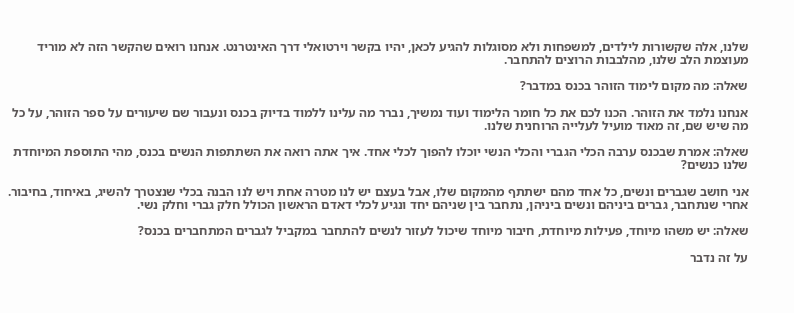שלנו, אלה שקשורות לילדים, למשפחות ולא מסוגלות להגיע לכאן, יהיו בקשר וירטואלי דרך האינטרנט. אנחנו רואים שהקשר הזה לא מוריד מעוצמת הלב שלנו, מהלבבות הרוצים להתחבר.

שאלה: מה מקום לימוד הזוהר בכנס במדבר?

אנחנו נלמד את הזוהר. הכנו לכם את כל חומר הלימוד ועוד נמשיך, נברר מה עלינו ללמוד בדיוק בכנס ונעבור שם שיעורים על ספר הזוהר, על כל מה שיש שם, זה מאוד מועיל לעלייה הרוחנית שלנו.

שאלה: אמרת שבכנס ערבה הכלי הגברי והכלי הנשי יוכלו להפוך לכלי אחד. איך אתה רואה את השתתפות הנשים בכנס, מהי התוספת המיוחדת שלנו כנשים?

אני חושב שגברים ונשים, כל אחד מהם ישתתף מהמקום שלו, אבל בעצם יש לנו מטרה אחת ויש לנו הבנה בכלי שנצטרך להשיג, באיחוד, בחיבור. אחרי שנתחבר, גברים ביניהם ונשים ביניהן, נתחבר בין שניהם יחד ונגיע לכלי דאדם הראשון הכולל חלק גברי וחלק נשי.

שאלה: יש משהו מיוחד, פעילות מיוחדת, חיבור מיוחד שיכול לעזור לנשים להתחבר במקביל לגברים המתחברים בכנס?

על זה נדבר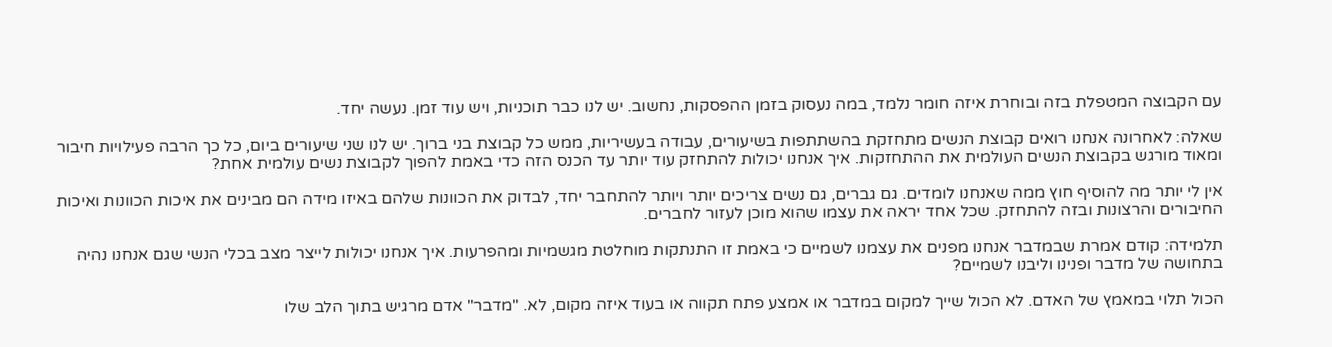עם הקבוצה המטפלת בזה ובוחרת איזה חומר נלמד, במה נעסוק בזמן ההפסקות, נחשוב. יש לנו כבר תוכניות, ויש עוד זמן. נעשה יחד.

שאלה: לאחרונה אנחנו רואים קבוצת הנשים מתחזקת בהשתתפות בשיעורים, עבודה בעשיריות, ממש כל קבוצת בני ברוך. יש לנו שני שיעורים ביום, כל כך הרבה פעילויות חיבור ומאוד מורגש בקבוצת הנשים העולמית את ההתחזקות. איך אנחנו יכולות להתחזק עוד יותר עד הכנס הזה כדי באמת להפוך לקבוצת נשים עולמית אחת?

אין לי יותר מה להוסיף חוץ ממה שאנחנו לומדים. גם גברים, גם נשים צריכים יותר ויותר להתחבר יחד, לבדוק את הכוונות שלהם באיזו מידה הם מבינים את איכות הכוונות ואיכות החיבורים והרצונות ובזה להתחזק. שכל אחד יראה את עצמו שהוא מוכן לעזור לחברים.

תלמידה: קודם אמרת שבמדבר אנחנו מפנים את עצמנו לשמיים כי באמת זו התנתקות מוחלטת מגשמיות ומהפרעות. איך אנחנו יכולות לייצר מצב בכלי הנשי שגם אנחנו נהיה בתחושה של מדבר ופנינו וליבנו לשמיים?

הכול תלוי במאמץ של האדם. לא הכול שייך למקום במדבר או אמצע פתח תקווה או בעוד איזה מקום, לא. "מדבר" אדם מרגיש בתוך הלב שלו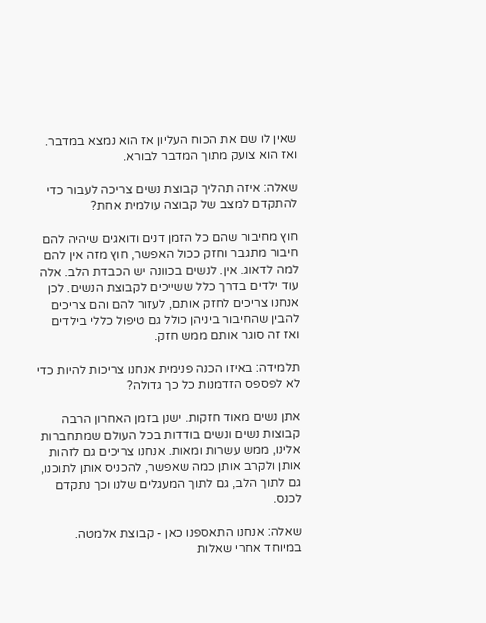שאין לו שם את הכוח העליון אז הוא נמצא במדבר. ואז הוא צועק מתוך המדבר לבורא.

שאלה: איזה תהליך קבוצת נשים צריכה לעבור כדי להתקדם למצב של קבוצה עולמית אחת?

חוץ מחיבור שהם כל הזמן דנים ודואגים שיהיה להם חיבור מתגבר וחזק ככול האפשר, חוץ מזה אין להם למה לדאוג. אין. לנשים בכוונה יש הכבדת הלב. אלה עוד ילדים בדרך כלל ששייכים לקבוצת הנשים. לכן אנחנו צריכים לחזק אותם, לעזור להם והם צריכים להבין שהחיבור ביניהן כולל גם טיפול כללי בילדים ואז זה סוגר אותם ממש חזק.

תלמידה: באיזו הכנה פנימית אנחנו צריכות להיות כדי לא לפספס הזדמנות כל כך גדולה?

אתן נשים מאוד חזקות. ישנן בזמן האחרון הרבה קבוצות נשים ונשים בודדות בכל העולם שמתחברות אלינו, ממש עשרות ומאות. אנחנו צריכים גם לזהות אותן ולקרב אותן כמה שאפשר, להכניס אותן לתוכנו, גם לתוך הלב, גם לתוך המעגלים שלנו וכך נתקדם לכנס.

שאלה: אנחנו התאספנו כאן - קבוצת אלמטה. במיוחד אחרי שאלות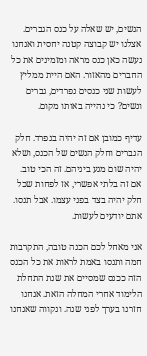הנשים, יש שאלה על כנס הגברים. אצלנו יש קבוצה קטנה יחסית ואנחנו נעשה כאן כנס מראה ומזמינים את כל החברים מהאזור. האם היית ממליץ לעשות שני כנסים נפרדים, גברים ונשים? כי נהייה באותו מקום.

עדיף כמובן אם זה יהיה בנפרד. חלק הגברים וחלק הנשים של הכנס, ושלא יהיה שום מגע ביניהם. זה הכי טוב. אם זה בלתי אפשרי, אז לפחות שכל חלק יהיה בצד בפני עצמו. אבל תנסו. אתם יודעים לעשות.

אני מאחל לכם הכנה טובה, התקרבות חמה ותנסו באמת לראות את כל הכנס הזה ככנס שמסיים את שנת התחלת הלימוד אחרי המחלה הזאת. אנחנו חזרנו בערך לפני שנה. ונקווה שאנחנו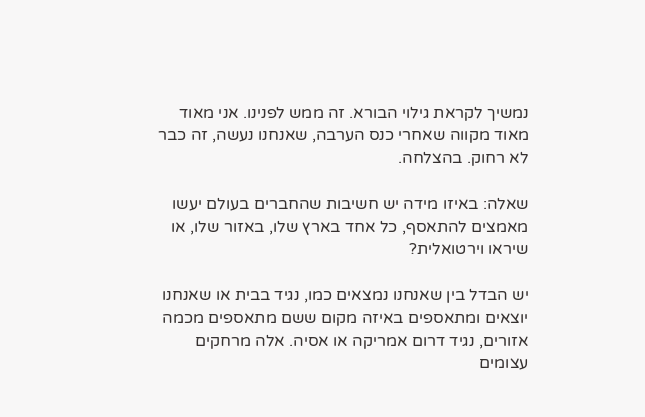נמשיך לקראת גילוי הבורא. זה ממש לפנינו. אני מאוד מאוד מקווה שאחרי כנס הערבה, שאנחנו נעשה, זה כבר לא רחוק. בהצלחה.

שאלה: באיזו מידה יש חשיבות שהחברים בעולם יעשו מאמצים להתאסף, כל אחד בארץ שלו, באזור שלו, או שיראו וירטואלית?

יש הבדל בין שאנחנו נמצאים כמו, נגיד בבית או שאנחנו יוצאים ומתאספים באיזה מקום ששם מתאספים מכמה אזורים, נגיד דרום אמריקה או אסיה. אלה מרחקים עצומים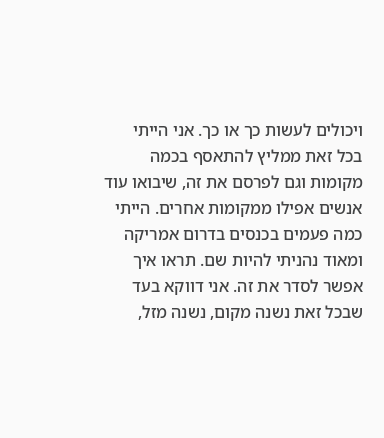ויכולים לעשות כך או כך. אני הייתי בכל זאת ממליץ להתאסף בכמה מקומות וגם לפרסם את זה, שיבואו עוד אנשים אפילו ממקומות אחרים. הייתי כמה פעמים בכנסים בדרום אמריקה ומאוד נהניתי להיות שם. תראו איך אפשר לסדר את זה. אני דווקא בעד שבכל זאת נשנה מקום, נשנה מזל,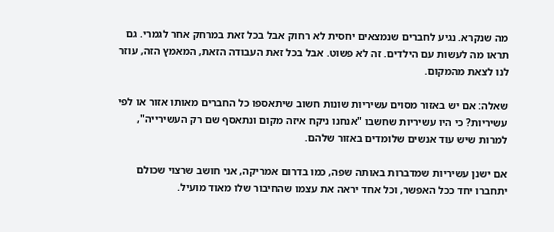מה שנקרא. נגיע לחברים שנמצאים יחסית לא רחוק אבל בכל זאת במרחק אחר לגמרי. גם תראו מה לעשות עם הילדים. זה לא פשוט. אבל בכל זאת העבודה הזאת, המאמץ הזה, עוזר לנו לצאת מהמקום.

שאלה: אם יש באזור מסוים עשיריות שונות חשוב שיתאספו כל החברים מאותו אזור או לפי עשיריות? כי היו עשיריות שחשבו "אנחנו ניקח איזה מקום ונתאסף שם רק העשירייה", למרות שיש עוד אנשים שלומדים באזור שלהם.

אם ישנן עשיריות שמדברות באותה שפה, כמו בדרום אמריקה, אני חושב שרצוי שכולם יתחברו יחד ככל האפשר, וכל אחד יראה את עצמו שהחיבור שלו מאוד מועיל.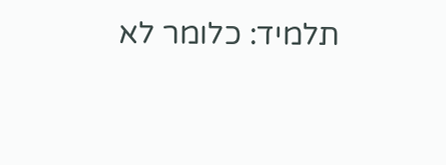תלמיד: כלומר לא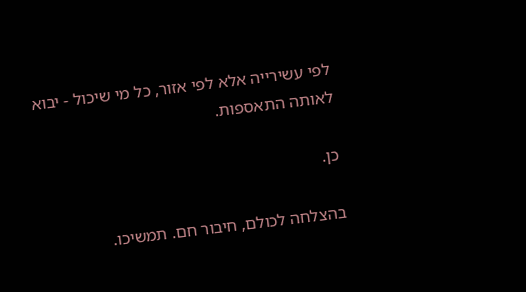לפי עשירייה אלא לפי אזור, כל מי שיכול - יבוא לאותה התאספות.

כן.

בהצלחה לכולם, חיבור חם. תמשיכו.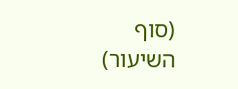(סוף השיעור)